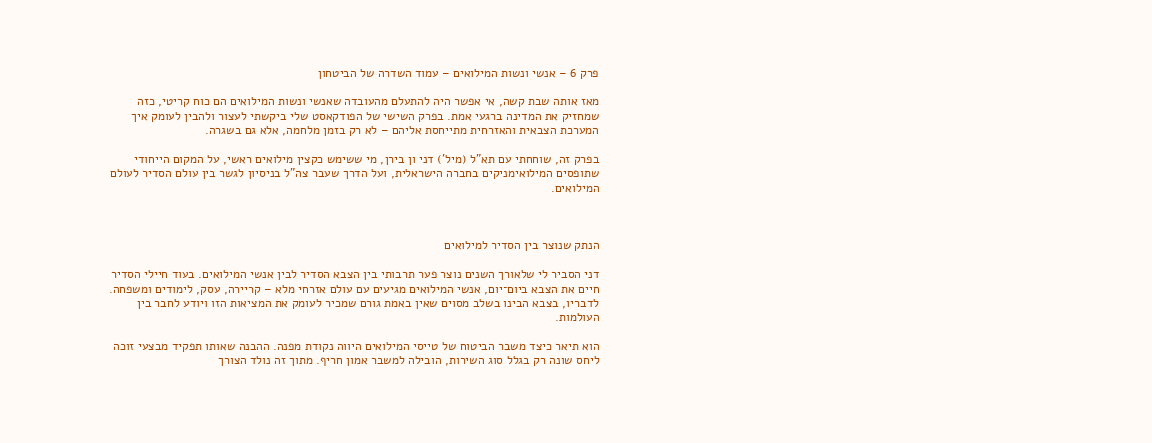פרק 6 – אנשי ונשות המילואים – עמוד השדרה של הביטחון

מאז אותה שבת קשה, אי אפשר היה להתעלם מהעובדה שאנשי ונשות המילואים הם כוח קריטי, כזה שמחזיק את המדינה ברגעי אמת. בפרק השישי של הפודקאסט שלי ביקשתי לעצור ולהבין לעומק איך המערכת הצבאית והאזרחית מתייחסת אליהם – לא רק בזמן מלחמה, אלא גם בשגרה.

בפרק זה, שוחחתי עם תא"ל (מיל') דני ון בירן, מי ששימש כקצין מילואים ראשי, על המקום הייחודי שתופסים המילואימניקים בחברה הישראלית, ועל הדרך שעבר צה"ל בניסיון לגשר בין עולם הסדיר לעולם המילואים.



הנתק שנוצר בין הסדיר למילואים

דני הסביר לי שלאורך השנים נוצר פער תרבותי בין הצבא הסדיר לבין אנשי המילואים. בעוד חיילי הסדיר חיים את הצבא ביום־יום, אנשי המילואים מגיעים עם עולם אזרחי מלא – קריירה, עסק, לימודים ומשפחה. לדבריו, בצבא הבינו בשלב מסוים שאין באמת גורם שמכיר לעומק את המציאות הזו ויודע לחבר בין העולמות.

הוא תיאר כיצד משבר הביטוח של טייסי המילואים היווה נקודת מפנה. ההבנה שאותו תפקיד מבצעי זוכה ליחס שונה רק בגלל סוג השירות, הובילה למשבר אמון חריף. מתוך זה נולד הצורך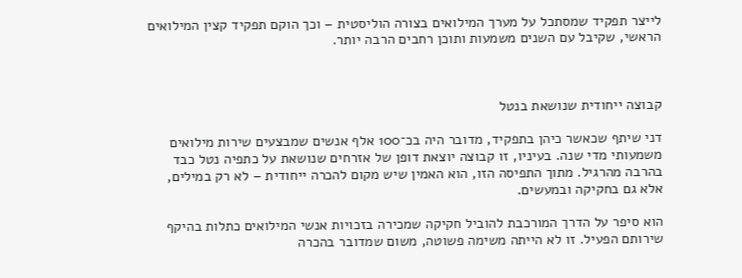לייצר תפקיד שמסתכל על מערך המילואים בצורה הוליסטית – וכך הוקם תפקיד קצין המילואים הראשי, שקיבל עם השנים משמעות ותוכן רחבים הרבה יותר.



קבוצה ייחודית שנושאת בנטל

דני שיתף שכאשר כיהן בתפקיד, מדובר היה בכ־100 אלף אנשים שמבצעים שירות מילואים משמעותי מדי שנה. בעיניו, זו קבוצה יוצאת דופן של אזרחים שנושאת על כתפיה נטל כבד בהרבה מהרגיל. מתוך התפיסה הזו, הוא האמין שיש מקום להכרה ייחודית – לא רק במילים, אלא גם בחקיקה ובמעשים.

הוא סיפר על הדרך המורכבת להוביל חקיקה שמכירה בזכויות אנשי המילואים כתלות בהיקף שירותם הפעיל. זו לא הייתה משימה פשוטה, משום שמדובר בהכרה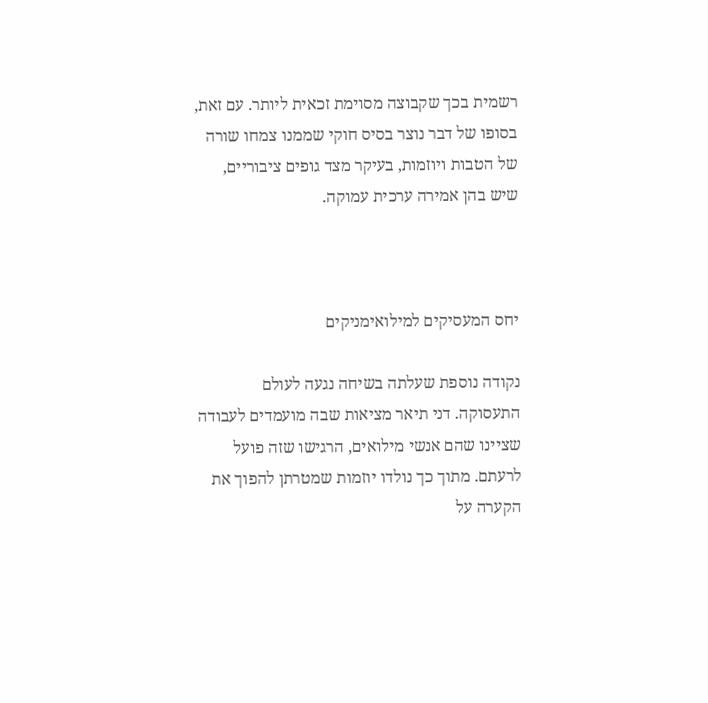רשמית בכך שקבוצה מסוימת זכאית ליותר. עם זאת, בסופו של דבר נוצר בסיס חוקי שממנו צמחו שורה של הטבות ויוזמות, בעיקר מצד גופים ציבוריים, שיש בהן אמירה ערכית עמוקה.



יחס המעסיקים למילואימניקים

נקודה נוספת שעלתה בשיחה נגעה לעולם התעסוקה. דני תיאר מציאות שבה מועמדים לעבודה שציינו שהם אנשי מילואים, הרגישו שזה פועל לרעתם. מתוך כך נולדו יוזמות שמטרתן להפוך את הקערה על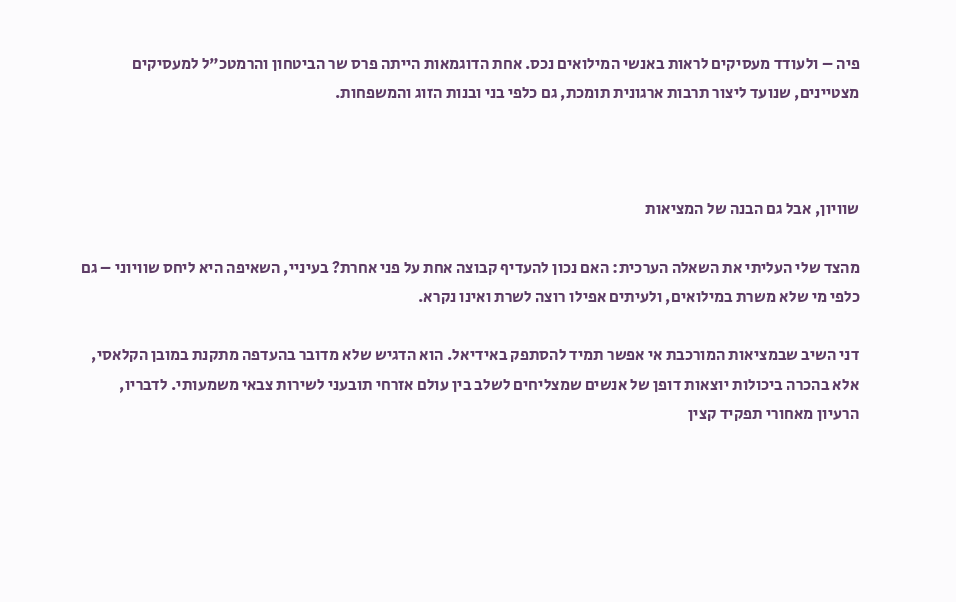פיה – ולעודד מעסיקים לראות באנשי המילואים נכס. אחת הדוגמאות הייתה פרס שר הביטחון והרמטכ"ל למעסיקים מצטיינים, שנועד ליצור תרבות ארגונית תומכת, גם כלפי בני ובנות הזוג והמשפחות.



שוויון, אבל גם הבנה של המציאות

מהצד שלי העליתי את השאלה הערכית: האם נכון להעדיף קבוצה אחת על פני אחרת? בעיניי, השאיפה היא ליחס שוויוני – גם כלפי מי שלא משרת במילואים, ולעיתים אפילו רוצה לשרת ואינו נקרא.

דני השיב שבמציאות המורכבת אי אפשר תמיד להסתפק באידיאל. הוא הדגיש שלא מדובר בהעדפה מתקנת במובן הקלאסי, אלא בהכרה ביכולות יוצאות דופן של אנשים שמצליחים לשלב בין עולם אזרחי תובעני לשירות צבאי משמעותי. לדבריו, הרעיון מאחורי תפקיד קצין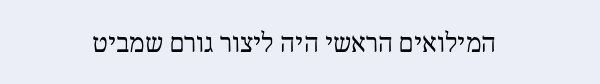המילואים הראשי היה ליצור גורם שמביט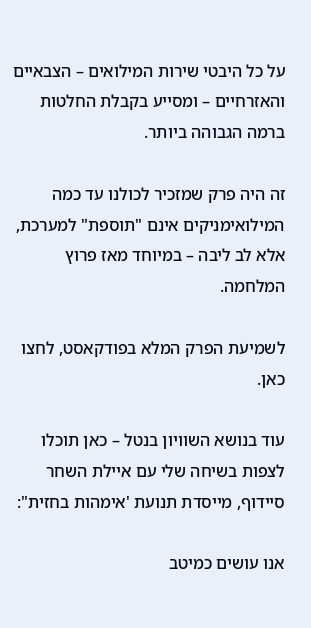על כל היבטי שירות המילואים – הצבאיים והאזרחיים – ומסייע בקבלת החלטות ברמה הגבוהה ביותר.

זה היה פרק שמזכיר לכולנו עד כמה המילואימניקים אינם "תוספת" למערכת, אלא לב ליבה – במיוחד מאז פרוץ המלחמה.

לשמיעת הפרק המלא בפודקאסט, לחצו כאן.

עוד בנושא השוויון בנטל – כאן תוכלו לצפות בשיחה שלי עם איילת השחר סיידוף, מייסדת תנועת 'אימהות בחזית":

אנו עושים כמיטב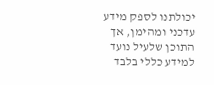יכולתנו לספק מידע עדכני ומהימן, אך התוכן שלעיל נועד למידע כללי בלבד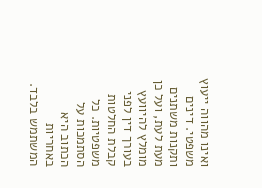ואינו מהווה ייעוץ משפטי. דינים ותקנות משתנים מעת לעת, ועל כן מומלץ להיוועץ בעורך דין לפני קבלת החלטות משפטיות. כל הסתמכות על הכתוב היא באחריות המשתמש בלבד.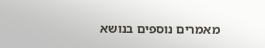מאמרים נוספים בנושא